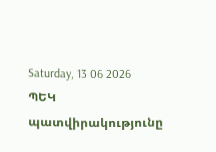Saturday, 13 06 2026
ՊԵԿ պատվիրակությունը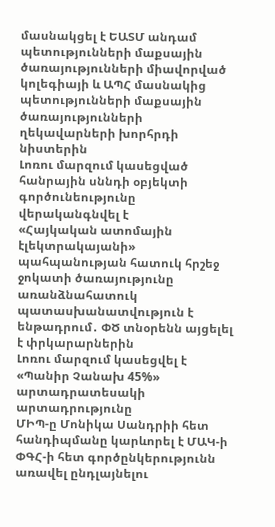մասնակցել է ԵԱՏՄ անդամ պետությունների մաքսային ծառայությունների միավորված կոլեգիայի և ԱՊՀ մասնակից պետությունների մաքսային ծառայությունների ղեկավարների խորհրդի նիստերին
Լոռու մարզում կասեցված հանրային սննդի օբյեկտի գործունեությունը վերականգնվել է
«Հայկական ատոմային էլեկտրակայանի» պահպանության հատուկ հրշեջ ջոկատի ծառայությունը առանձնահատուկ պատասխանատվություն է ենթադրում․ ՓԾ տնօրենն այցելել է փրկարարներին
Լոռու մարզում կասեցվել է «Պանիր Չանախ 45%» արտադրատեսակի արտադրությունը
ՄԻՊ-ը Մոնիկա Սանդրիի հետ հանդիպմանը կարևորել է ՄԱԿ-ի ՓԳՀ-ի հետ գործընկերությունն առավել ընդլայնելու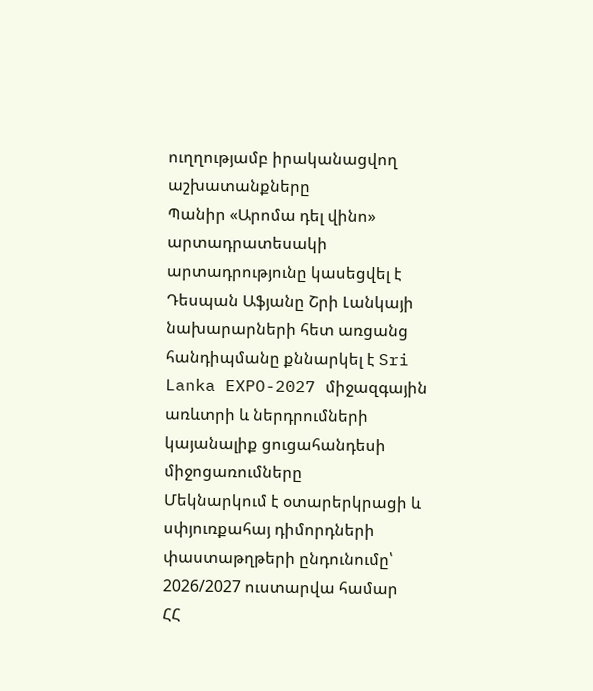ուղղությամբ իրականացվող աշխատանքները
Պանիր «Արոմա դել վինո» արտադրատեսակի արտադրությունը կասեցվել է
Դեսպան Աֆյանը Շրի Լանկայի նախարարների հետ առցանց հանդիպմանը քննարկել է Sri Lanka EXPO-2027 միջազգային առևտրի և ներդրումների կայանալիք ցուցահանդեսի միջոցառումները
Մեկնարկում է օտարերկրացի և սփյուռքահայ դիմորդների փաստաթղթերի ընդունումը՝ 2026/2027 ուստարվա համար
ՀՀ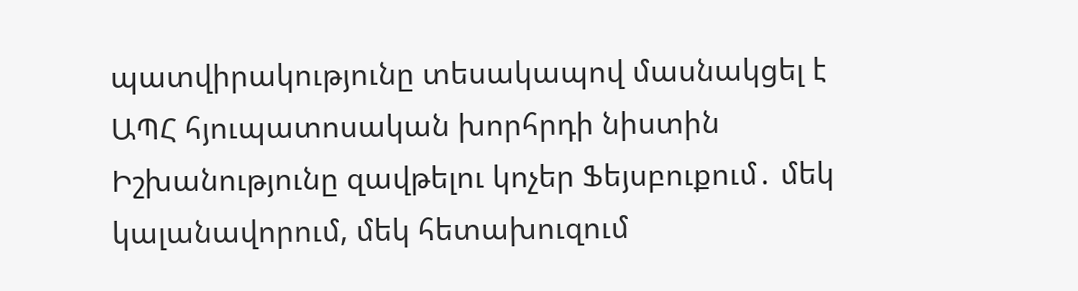պատվիրակությունը տեսակապով մասնակցել է ԱՊՀ հյուպատոսական խորհրդի նիստին
Իշխանությունը զավթելու կոչեր Ֆեյսբուքում․ մեկ կալանավորում, մեկ հետախուզում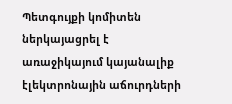Պետգույքի կոմիտեն ներկայացրել է առաջիկայում կայանալիք էլեկտրոնային աճուրդների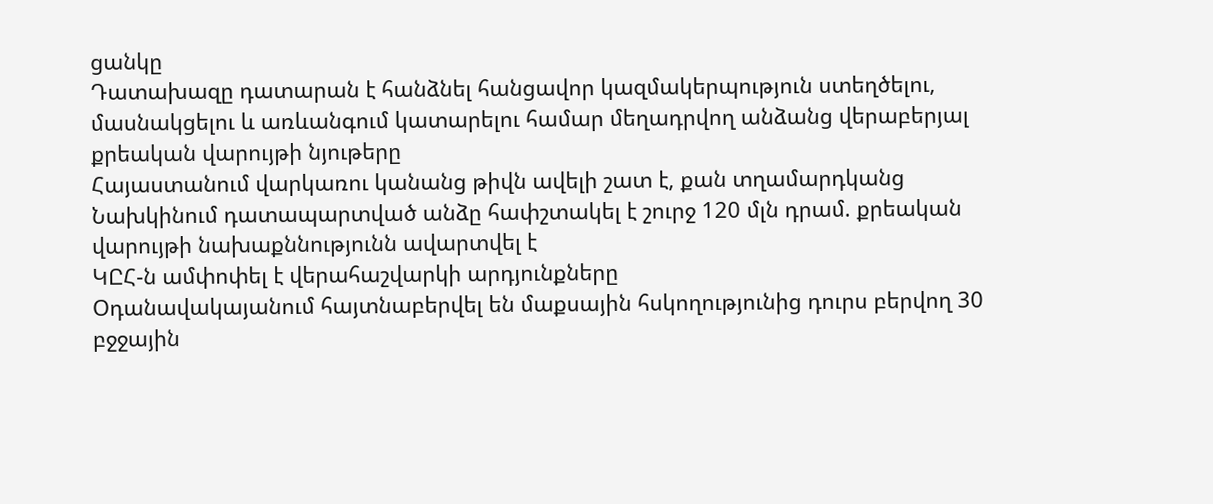ցանկը
Դատախազը դատարան է հանձնել հանցավոր կազմակերպություն ստեղծելու, մասնակցելու և առևանգում կատարելու համար մեղադրվող անձանց վերաբերյալ քրեական վարույթի նյութերը
Հայաստանում վարկառու կանանց թիվն ավելի շատ է, քան տղամարդկանց
Նախկինում դատապարտված անձը հափշտակել է շուրջ 120 մլն դրամ. քրեական վարույթի նախաքննությունն ավարտվել է
ԿԸՀ-ն ամփոփել է վերահաշվարկի արդյունքները
Օդանավակայանում հայտնաբերվել են մաքսային հսկողությունից դուրս բերվող 30 բջջային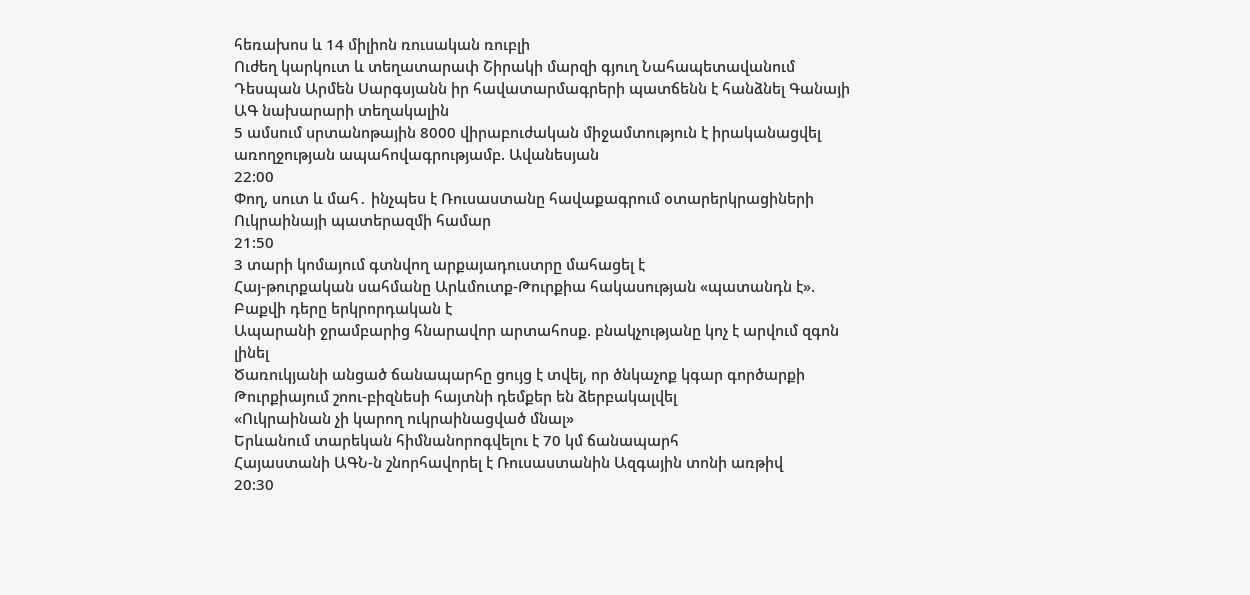հեռախոս և 14 միլիոն ռուսական ռուբլի
Ուժեղ կարկուտ և տեղատարափ Շիրակի մարզի գյուղ Նահապետավանում
Դեսպան Արմեն Սարգսյանն իր հավատարմագրերի պատճենն է հանձնել Գանայի ԱԳ նախարարի տեղակալին
5 ամսում սրտանոթային 8000 վիրաբուժական միջամտություն է իրականացվել առողջության ապահովագրությամբ. Ավանեսյան
22:00
Փող, սուտ և մահ․ ինչպես է Ռուսաստանը հավաքագրում օտարերկրացիների Ուկրաինայի պատերազմի համար
21:50
3 տարի կոմայում գտնվող արքայադուստրը մահացել է
Հայ-թուրքական սահմանը Արևմուտք-Թուրքիա հակասության «պատանդն է». Բաքվի դերը երկրորդական է
Ապարանի ջրամբարից հնարավոր արտահոսք. բնակչությանը կոչ է արվում զգոն լինել
Ծառուկյանի անցած ճանապարհը ցույց է տվել, որ ծնկաչոք կգար գործարքի
Թուրքիայում շոու-բիզնեսի հայտնի դեմքեր են ձերբակալվել
«Ուկրաինան չի կարող ուկրաինացված մնալ»
Երևանում տարեկան հիմնանորոգվելու է 70 կմ ճանապարհ
Հայաստանի ԱԳՆ-ն շնորհավորել է Ռուսաստանին Ազգային տոնի առթիվ
20:30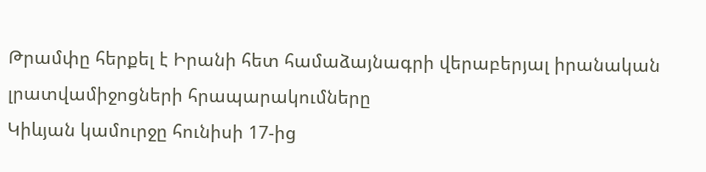Թրամփը հերքել է Իրանի հետ համաձայնագրի վերաբերյալ իրանական լրատվամիջոցների հրապարակումները
Կիևյան կամուրջը հունիսի 17-ից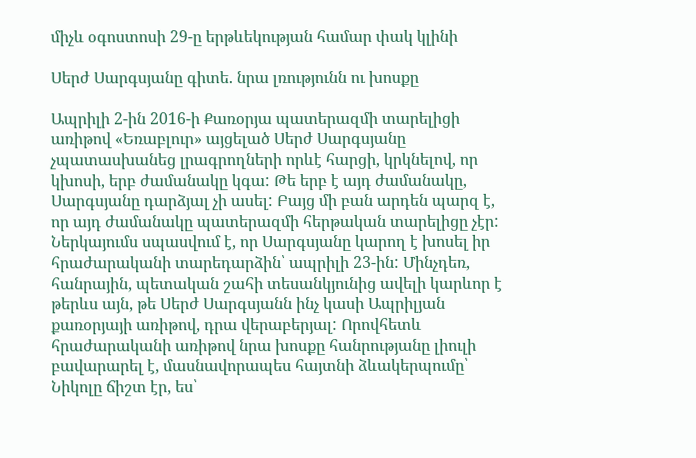միչև օգոստոսի 29-ը երթևեկության համար փակ կլինի

Սերժ Սարգսյանը գիտե. նրա լռությունն ու խոսքը

Ապրիլի 2-ին 2016-ի Քառօրյա պատերազմի տարելիցի առիթով «Եռաբլուր» այցելած Սերժ Սարգսյանը չպատասխանեց լրագրողների որևէ հարցի, կրկնելով, որ կխոսի, երբ ժամանակը կգա: Թե երբ է այդ ժամանակը, Սարգսյանը դարձյալ չի ասել: Բայց մի բան արդեն պարզ է, որ այդ ժամանակը պատերազմի հերթական տարելիցը չէր: Ներկայումս սպասվում է, որ Սարգսյանը կարող է խոսել իր հրաժարականի տարեդարձին՝ ապրիլի 23-ին: Մինչդեռ, հանրային, պետական շահի տեսանկյունից ավելի կարևոր է թերևս այն, թե Սերժ Սարգսյանն ինչ կասի Ապրիլյան քառօրյայի առիթով, դրա վերաբերյալ: Որովհետև հրաժարականի առիթով նրա խոսքը հանրությանը լիուլի բավարարել է, մասնավորապես հայտնի ձևակերպումը՝ Նիկոլը ճիշտ էր, ես՝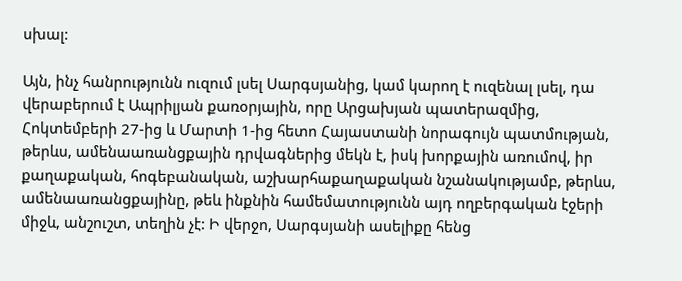սխալ:

Այն, ինչ հանրությունն ուզում լսել Սարգսյանից, կամ կարող է ուզենալ լսել, դա վերաբերում է Ապրիլյան քառօրյային, որը Արցախյան պատերազմից, Հոկտեմբերի 27-ից և Մարտի 1-ից հետո Հայաստանի նորագույն պատմության, թերևս, ամենաառանցքային դրվագներից մեկն է, իսկ խորքային առումով, իր քաղաքական, հոգեբանական, աշխարհաքաղաքական նշանակությամբ, թերևս, ամենաառանցքայինը, թեև ինքնին համեմատությունն այդ ողբերգական էջերի միջև, անշուշտ, տեղին չէ: Ի վերջո, Սարգսյանի ասելիքը հենց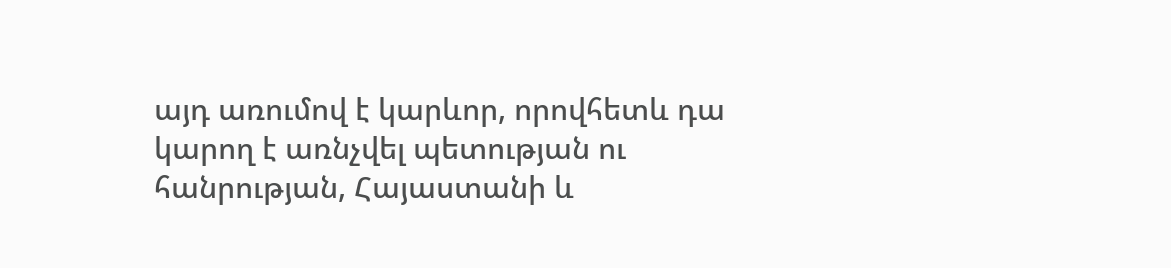այդ առումով է կարևոր, որովհետև դա կարող է առնչվել պետության ու հանրության, Հայաստանի և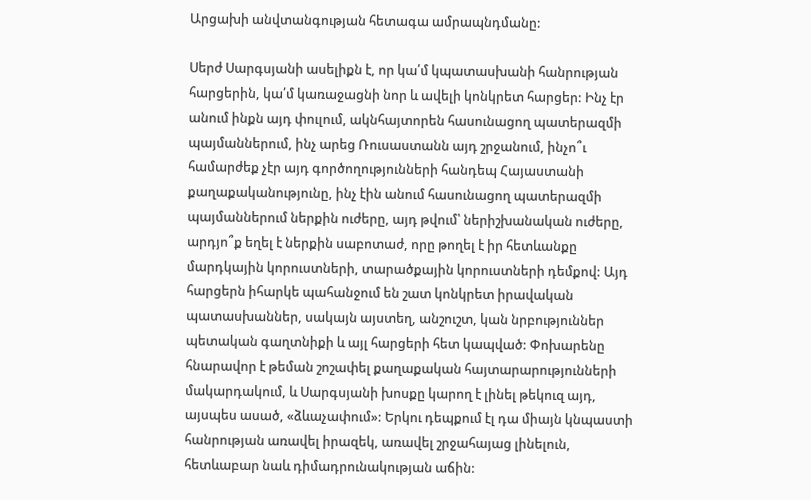Արցախի անվտանգության հետագա ամրապնդմանը:

Սերժ Սարգսյանի ասելիքն է, որ կա՛մ կպատասխանի հանրության հարցերին, կա՛մ կառաջացնի նոր և ավելի կոնկրետ հարցեր: Ինչ էր անում ինքն այդ փուլում, ակնհայտորեն հասունացող պատերազմի պայմաններում, ինչ արեց Ռուսաստանն այդ շրջանում, ինչո՞ւ համարժեք չէր այդ գործողությունների հանդեպ Հայաստանի քաղաքականությունը, ինչ էին անում հասունացող պատերազմի պայմաններում ներքին ուժերը, այդ թվում՝ ներիշխանական ուժերը, արդյո՞ք եղել է ներքին սաբոտաժ, որը թողել է իր հետևանքը մարդկային կորուստների, տարածքային կորուստների դեմքով: Այդ հարցերն իհարկե պահանջում են շատ կոնկրետ իրավական պատասխաններ, սակայն այստեղ, անշուշտ, կան նրբություններ պետական գաղտնիքի և այլ հարցերի հետ կապված: Փոխարենը հնարավոր է թեման շոշափել քաղաքական հայտարարությունների մակարդակում, և Սարգսյանի խոսքը կարող է լինել թեկուզ այդ, այսպես ասած, «ձևաչափում»: Երկու դեպքում էլ դա միայն կնպաստի հանրության առավել իրազեկ, առավել շրջահայաց լինելուն, հետևաբար նաև դիմադրունակության աճին: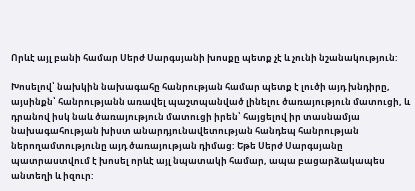Որևէ այլ բանի համար Սերժ Սարգսյանի խոսքը պետք չէ և չունի նշանակություն:

Խոսելով՝ նախկին նախագահը հանրության համար պետք է լուծի այդ խնդիրը, այսինքն՝ հանրությանն առավել պաշտպանված լինելու ծառայություն մատուցի, և դրանով իսկ նաև ծառայություն մատուցի իրեն՝ հայցելով իր տասնամյա նախագահության խիստ անարդյունավետության հանդեպ հանրության ներողամտությունը այդ ծառայության դիմաց: Եթե Սերժ Սարգսյանը պատրաստվում է խոսել որևէ այլ նպատակի համար, ապա բացարձակապես անտեղի և իզուր: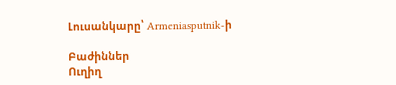Լուսանկարը՝ Armeniasputnik-ի

Բաժիններ
Ուղիղ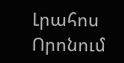Լրահոս
Որոնում